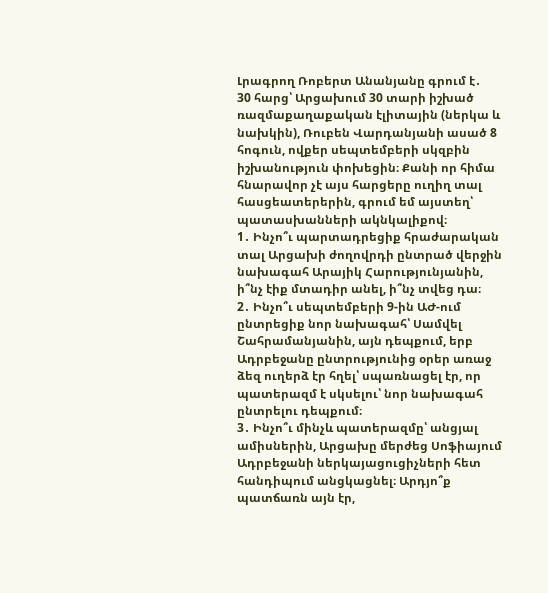Լրագրող Ռոբերտ Անանյանը գրում է․
30 հարց՝ Արցախում 30 տարի իշխած ռազմաքաղաքական էլիտային (ներկա և նախկին), Ռուբեն Վարդանյանի ասած 8 հոգուն, ովքեր սեպտեմբերի սկզբին իշխանություն փոխեցին։ Քանի որ հիմա հնարավոր չէ այս հարցերը ուղիղ տալ հասցեատերերին, գրում եմ այստեղ՝ պատասխանների ակնկալիքով։
1․ Ինչո՞ւ պարտադրեցիք հրաժարական տալ Արցախի ժողովրդի ընտրած վերջին նախագահ Արայիկ Հարությունյանին, ի՞նչ էիք մտադիր անել, ի՞նչ տվեց դա։
2․ Ինչո՞ւ սեպտեմբերի 9-ին ԱԺ-ում ընտրեցիք նոր նախագահ՝ Սամվել Շահրամանյանին, այն դեպքում, երբ Ադրբեջանը ընտրությունից օրեր առաջ ձեզ ուղերձ էր հղել՝ սպառնացել էր, որ պատերազմ է սկսելու՝ նոր նախագահ ընտրելու դեպքում։
3․ Ինչո՞ւ մինչև պատերազմը՝ անցյալ ամիսներին, Արցախը մերժեց Սոֆիայում Ադրբեջանի ներկայացուցիչների հետ հանդիպում անցկացնել։ Արդյո՞ք պատճառն այն էր,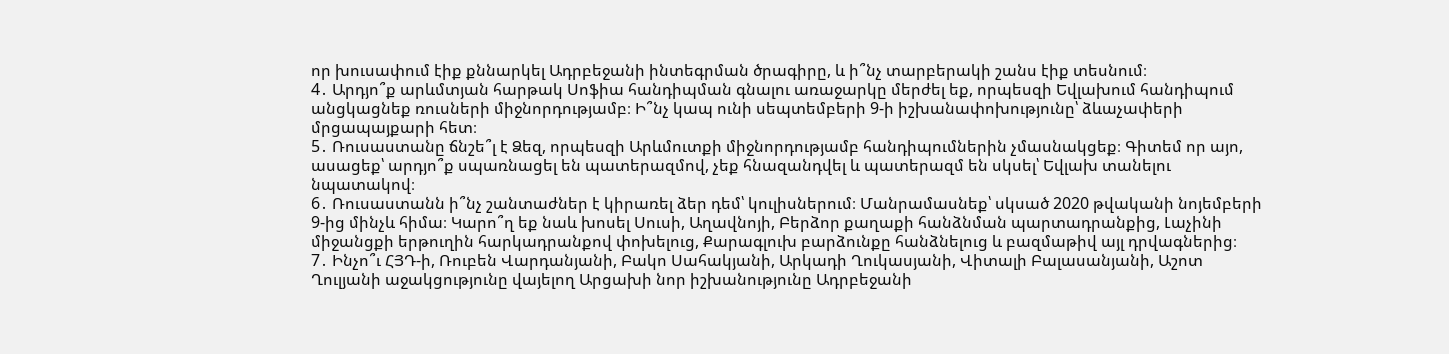որ խուսափում էիք քննարկել Ադրբեջանի ինտեգրման ծրագիրը, և ի՞նչ տարբերակի շանս էիք տեսնում։
4․ Արդյո՞ք արևմտյան հարթակ Սոֆիա հանդիպման գնալու առաջարկը մերժել եք, որպեսզի Եվլախում հանդիպում անցկացնեք ռուսների միջնորդությամբ։ Ի՞նչ կապ ունի սեպտեմբերի 9-ի իշխանափոխությունը՝ ձևաչափերի մրցապայքարի հետ։
5․ Ռուսաստանը ճնշե՞լ է Ձեզ, որպեսզի Արևմուտքի միջնորդությամբ հանդիպումներին չմասնակցեք։ Գիտեմ որ այո, ասացեք՝ արդյո՞ք սպառնացել են պատերազմով, չեք հնազանդվել և պատերազմ են սկսել՝ Եվլախ տանելու նպատակով։
6․ Ռուսաստանն ի՞նչ շանտաժներ է կիրառել ձեր դեմ՝ կուլիսներում։ Մանրամասնեք՝ սկսած 2020 թվականի նոյեմբերի 9-ից մինչև հիմա։ Կարո՞ղ եք նաև խոսել Սուսի, Աղավնոյի, Բերձոր քաղաքի հանձնման պարտադրանքից, Լաչինի միջանցքի երթուղին հարկադրանքով փոխելուց, Քարագլուխ բարձունքը հանձնելուց և բազմաթիվ այլ դրվագներից։
7․ Ինչո՞ւ ՀՅԴ-ի, Ռուբեն Վարդանյանի, Բակո Սահակյանի, Արկադի Ղուկասյանի, Վիտալի Բալասանյանի, Աշոտ Ղուլյանի աջակցությունը վայելող Արցախի նոր իշխանությունը Ադրբեջանի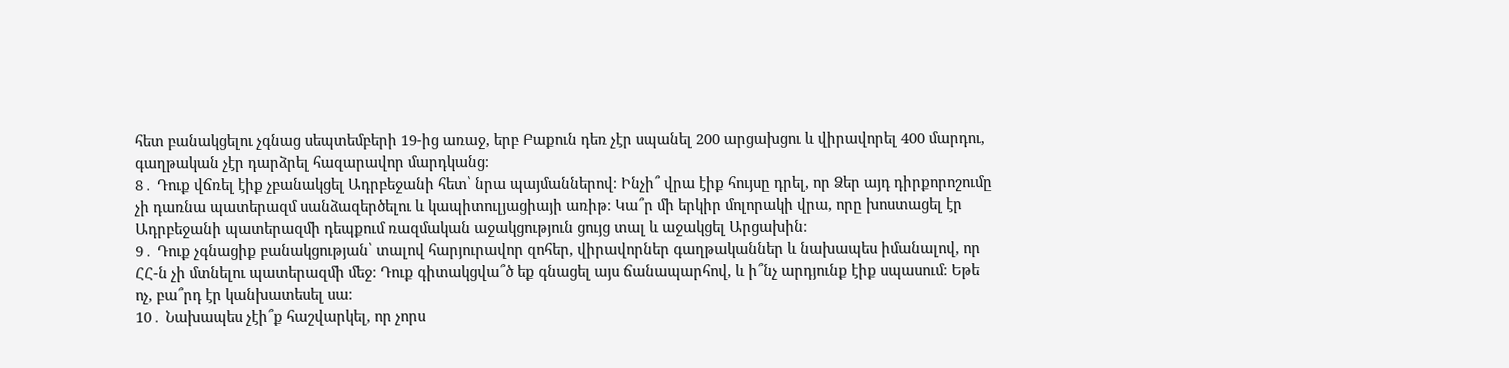հետ բանակցելու չգնաց սեպտեմբերի 19-ից առաջ, երբ Բաքուն դեռ չէր սպանել 200 արցախցու և վիրավորել 400 մարդու, գաղթական չէր դարձրել հազարավոր մարդկանց։
8․ Դուք վճռել էիք չբանակցել Ադրբեջանի հետ՝ նրա պայմաններով։ Ինչի՞ վրա էիք հույսը դրել, որ Ձեր այդ դիրքորոշումը չի դառնա պատերազմ սանձազերծելու և կապիտուլյացիայի առիթ։ Կա՞ր մի երկիր մոլորակի վրա, որը խոստացել էր Ադրբեջանի պատերազմի դեպքում ռազմական աջակցություն ցույց տալ և աջակցել Արցախին։
9․ Դուք չգնացիք բանակցության՝ տալով հարյուրավոր զոհեր, վիրավորներ գաղթականներ և նախապես իմանալով, որ ՀՀ-ն չի մտնելու պատերազմի մեջ։ Դուք գիտակցվա՞ծ եք գնացել այս ճանապարհով, և ի՞նչ արդյունք էիք սպասում։ Եթե ոչ, բա՞րդ էր կանխատեսել սա։
10․ Նախապես չէի՞ք հաշվարկել, որ չորս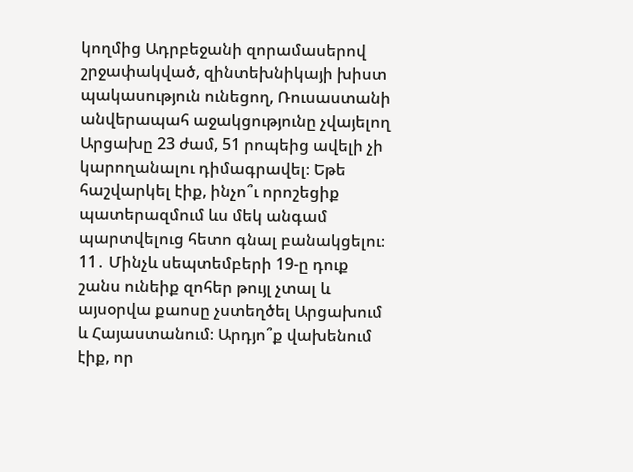կողմից Ադրբեջանի զորամասերով շրջափակված, զինտեխնիկայի խիստ պակասություն ունեցող, Ռուսաստանի անվերապահ աջակցությունը չվայելող Արցախը 23 ժամ, 51 րոպեից ավելի չի կարողանալու դիմագրավել։ Եթե հաշվարկել էիք, ինչո՞ւ որոշեցիք պատերազմում ևս մեկ անգամ պարտվելուց հետո գնալ բանակցելու։
11․ Մինչև սեպտեմբերի 19-ը դուք շանս ունեիք զոհեր թույլ չտալ և այսօրվա քաոսը չստեղծել Արցախում և Հայաստանում։ Արդյո՞ք վախենում էիք, որ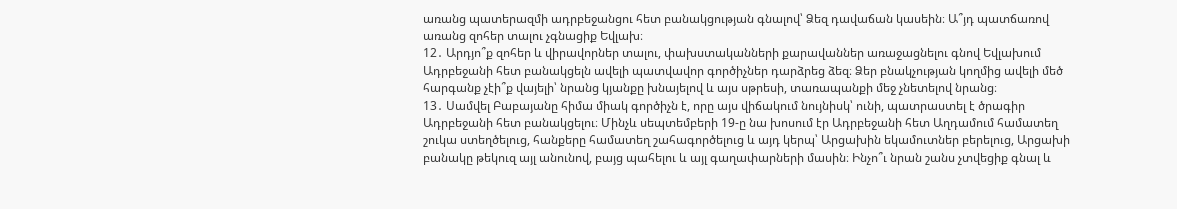առանց պատերազմի ադրբեջանցու հետ բանակցության գնալով՝ Ձեզ դավաճան կասեին։ Ա՞յդ պատճառով առանց զոհեր տալու չգնացիք Եվլախ։
12․ Արդյո՞ք զոհեր և վիրավորներ տալու, փախստականների քարավաններ առաջացնելու գնով Եվլախում Ադրբեջանի հետ բանակցելն ավելի պատվավոր գործիչներ դարձրեց ձեզ։ Ձեր բնակչության կողմից ավելի մեծ հարգանք չէի՞ք վայելի՝ նրանց կյանքը խնայելով և այս սթրեսի, տառապանքի մեջ չնետելով նրանց։
13․ Սամվել Բաբայանը հիմա միակ գործիչն է, որը այս վիճակում նույնիսկ՝ ունի, պատրաստել է ծրագիր Ադրբեջանի հետ բանակցելու։ Մինչև սեպտեմբերի 19-ը նա խոսում էր Ադրբեջանի հետ Աղդամում համատեղ շուկա ստեղծելուց, հանքերը համատեղ շահագործելուց և այդ կերպ՝ Արցախին եկամուտներ բերելուց, Արցախի բանակը թեկուզ այլ անունով, բայց պահելու և այլ գաղափարների մասին։ Ինչո՞ւ նրան շանս չտվեցիք գնալ և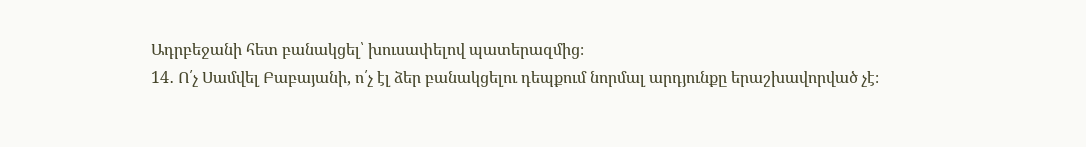Ադրբեջանի հետ բանակցել՝ խուսափելով պատերազմից։
14․ Ո՛չ Սամվել Բաբայանի, ո՛չ էլ ձեր բանակցելու դեպքում նորմալ արդյունքը երաշխավորված չէ։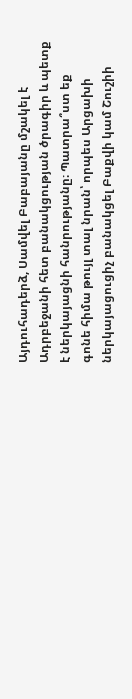Այդուհադերձ, Սամվել Բաբայանը մշակել է Ադրբեջանի հետ բանակցության ծրագիր և պետք է ներկայացնի հանրությանը։ Պատրա՞ստ եք գոնե հիմա թույլ տալ նրան՝ որպես Արցախի ներկայացուցիչ բանակցել Բաքվի կամ Շուշիի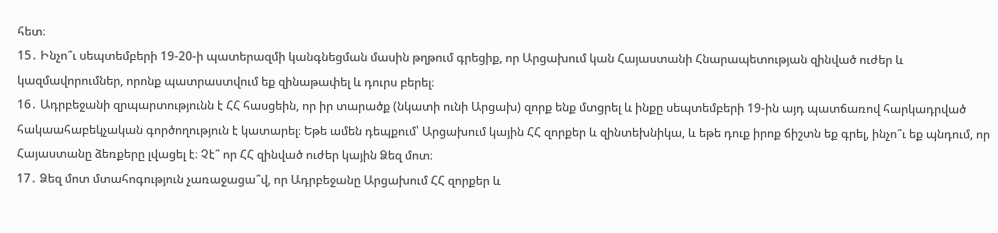հետ։
15․ Ինչո՞ւ սեպտեմբերի 19-20-ի պատերազմի կանգնեցման մասին թղթում գրեցիք, որ Արցախում կան Հայաստանի Հնարապետության զինված ուժեր և կազմավորումներ, որոնք պատրաստվում եք զինաթափել և դուրս բերել։
16․ Ադրբեջանի զրպարտությունն է ՀՀ հասցեին, որ իր տարածք (նկատի ունի Արցախ) զորք ենք մտցրել և ինքը սեպտեմբերի 19-ին այդ պատճառով հարկադրված հակաահաբեկչական գործողություն է կատարել։ Եթե ամեն դեպքում՝ Արցախում կային ՀՀ զորքեր և զինտեխնիկա, և եթե դուք իրոք ճիշտն եք գրել, ինչո՞ւ եք պնդում, որ Հայաստանը ձեռքերը լվացել է։ Չէ՞ որ ՀՀ զինված ուժեր կային Ձեզ մոտ։
17․ Ձեզ մոտ մտահոգություն չառաջացա՞վ, որ Ադրբեջանը Արցախում ՀՀ զորքեր և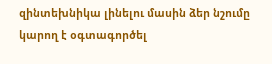զինտեխնիկա լինելու մասին ձեր նշումը կարող է օգտագործել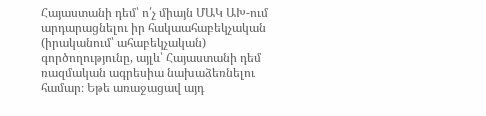Հայաստանի դեմ՝ ո՛չ միայն ՄԱԿ ԱԽ-ում արդարացնելու իր հակաահաբեկչական (իրականում՝ ահաբեկչական) գործողությունը, այլև՝ Հայաստանի դեմ ռազմական ագրեսիա նախաձեռնելու համար։ Եթե առաջացավ այդ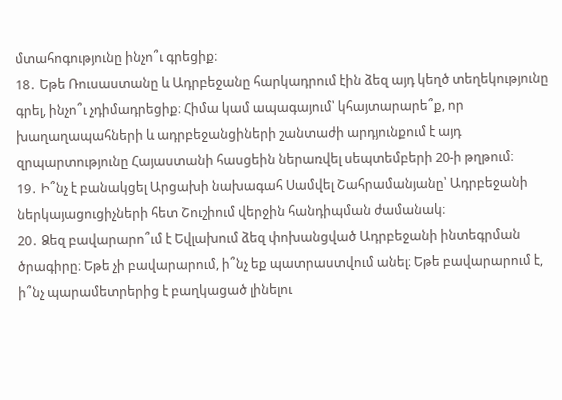մտահոգությունը ինչո՞ւ գրեցիք։
18․ Եթե Ռուսաստանը և Ադրբեջանը հարկադրում էին ձեզ այդ կեղծ տեղեկությունը գրել, ինչո՞ւ չդիմադրեցիք։ Հիմա կամ ապագայում՝ կհայտարարե՞ք, որ խաղաղապահների և ադրբեջանցիների շանտաժի արդյունքում է այդ զրպարտությունը Հայաստանի հասցեին ներառվել սեպտեմբերի 20-ի թղթում։
19․ Ի՞նչ է բանակցել Արցախի նախագահ Սամվել Շահրամանյանը՝ Ադրբեջանի ներկայացուցիչների հետ Շուշիում վերջին հանդիպման ժամանակ։
20․ Ձեզ բավարարո՞ւմ է Եվլախում ձեզ փոխանցված Ադրբեջանի ինտեգրման ծրագիրը։ Եթե չի բավարարում, ի՞նչ եք պատրաստվում անել։ Եթե բավարարում է, ի՞նչ պարամետրերից է բաղկացած լինելու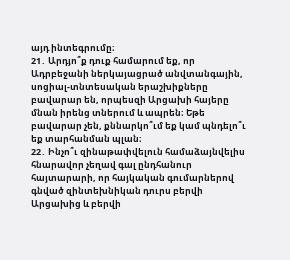այդ ինտեգրումը։
21․ Արդյո՞ք դուք համարում եք, որ Ադրբեջանի ներկայացրած անվտանգային, սոցիալ-տնտեսական երաշխիքները բավարար են, որպեսզի Արցախի հայերը մնան իրենց տներում և ապրեն։ Եթե բավարար չեն, քննարկո՞ւմ եք կամ պնդելո՞ւ եք տարհանման պլան։
22․ Ինչո՞ւ զինաթափվելուն համաձայնվելիս հնարավոր չեղավ գալ ընդհանուր հայտարարի, որ հայկական գումարներով գնված զինտեխնիկան դուրս բերվի Արցախից և բերվի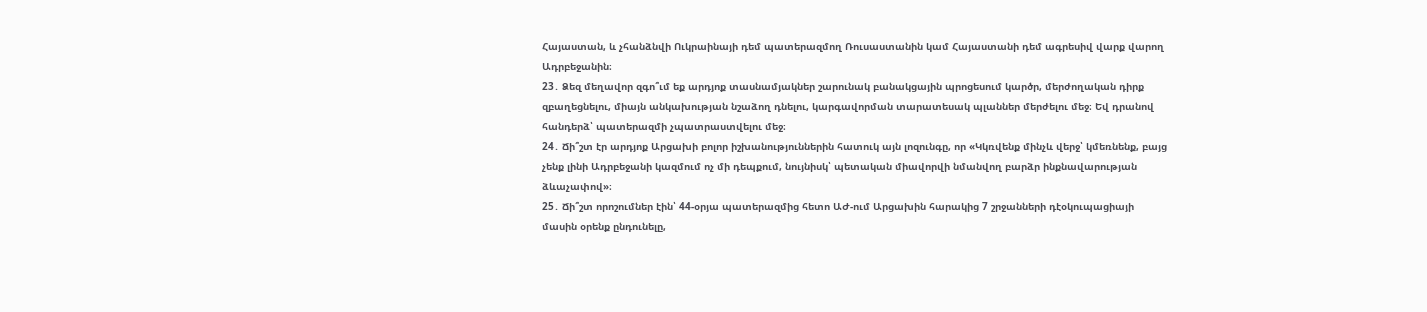Հայաստան, և չհանձնվի Ուկրաինայի դեմ պատերազմող Ռուսաստանին կամ Հայաստանի դեմ ագրեսիվ վարք վարող Ադրբեջանին։
23․ Ձեզ մեղավոր զգո՞ւմ եք արդյոք տասնամյակներ շարունակ բանակցային պրոցեսում կարծր, մերժողական դիրք զբաղեցնելու, միայն անկախության նշաձող դնելու, կարգավորման տարատեսակ պլաններ մերժելու մեջ։ Եվ դրանով հանդերձ՝ պատերազմի չպատրաստվելու մեջ։
24․ Ճի՞շտ էր արդյոք Արցախի բոլոր իշխանություններին հատուկ այն լոզունգը, որ «Կկռվենք մինչև վերջ՝ կմեռնենք, բայց չենք լինի Ադրբեջանի կազմում ոչ մի դեպքում, նույնիսկ՝ պետական միավորվի նմանվող բարձր ինքնավարության ձևաչափով»։
25․ Ճի՞շտ որոշումներ էին՝ 44-օրյա պատերազմից հետո ԱԺ-ում Արցախին հարակից 7 շրջանների դէօկուպացիայի մասին օրենք ընդունելը,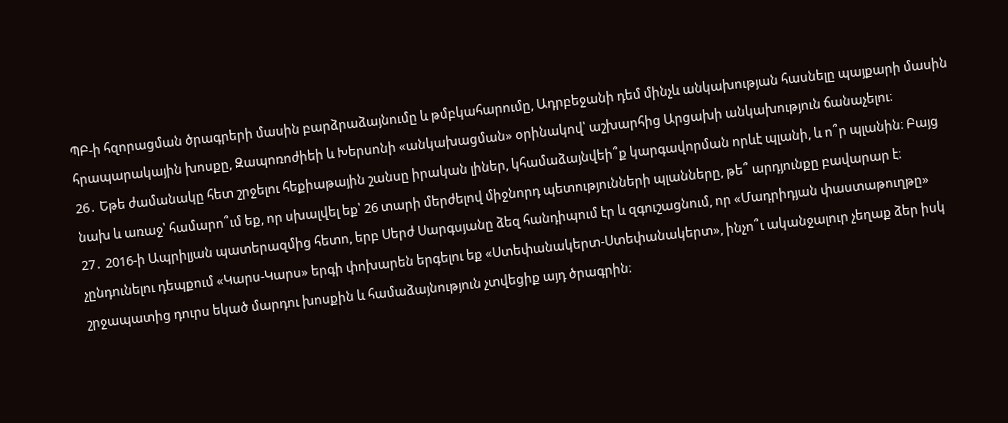ՊԲ-ի հզորացման ծրագրերի մասին բարձրաձայնումը և թմբկահարումը, Ադրբեջանի դեմ մինչև անկախության հասնելը պայքարի մասին հրապարակային խոսքը, Զապոռոժիեի և Խերսոնի «անկախացման» օրինակով՝ աշխարհից Արցախի անկախություն ճանաչելու։
26․ Եթե ժամանակը հետ շրջելու հեքիաթային շանսը իրական լիներ, կհամաձայնվեի՞ք կարգավորման որևէ պլանի, և ո՞ր պլանին։ Բայց նախ և առաջ՝ համարո՞ւմ եք, որ սխալվել եք՝ 26 տարի մերժելով միջնորդ պետությունների պլանները, թե՞ արդյունքը բավարար է։
27․ 2016-ի Ապրիլյան պատերազմից հետո, երբ Սերժ Սարգսյանը ձեզ հանդիպում էր և զգուշացնում, որ «Մադրիդյան փաստաթուղթը» չընդունելու դեպքում «Կարս-Կարս» երգի փոխարեն երգելու եք «Ստեփանակերտ-Ստեփանակերտ», ինչո՞ւ ականջալուր չեղաք ձեր իսկ շրջապատից դուրս եկած մարդու խոսքին և համաձայնություն չտվեցիք այդ ծրագրին։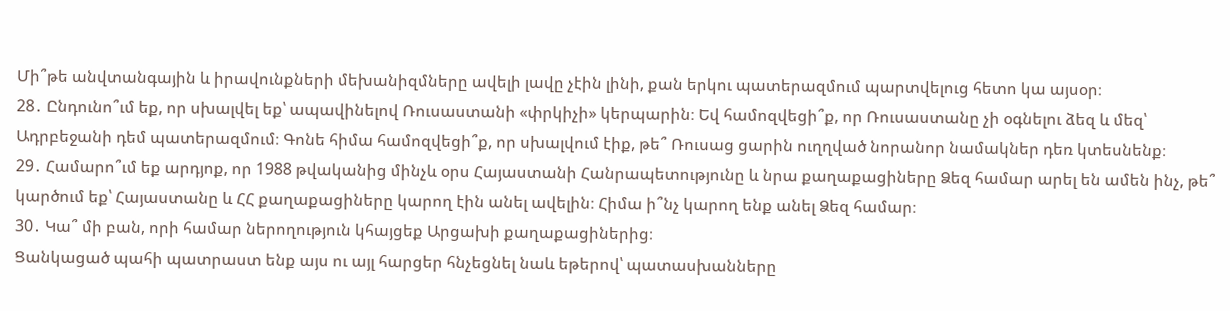Մի՞թե անվտանգային և իրավունքների մեխանիզմները ավելի լավը չէին լինի, քան երկու պատերազմում պարտվելուց հետո կա այսօր։
28․ Ընդունո՞ւմ եք, որ սխալվել եք՝ ապավինելով Ռուսաստանի «փրկիչի» կերպարին։ Եվ համոզվեցի՞ք, որ Ռուսաստանը չի օգնելու ձեզ և մեզ՝ Ադրբեջանի դեմ պատերազմում։ Գոնե հիմա համոզվեցի՞ք, որ սխալվում էիք, թե՞ Ռուսաց ցարին ուղղված նորանոր նամակներ դեռ կտեսնենք։
29․ Համարո՞ւմ եք արդյոք, որ 1988 թվականից մինչև օրս Հայաստանի Հանրապետությունը և նրա քաղաքացիները Ձեզ համար արել են ամեն ինչ, թե՞ կարծում եք՝ Հայաստանը և ՀՀ քաղաքացիները կարող էին անել ավելին։ Հիմա ի՞նչ կարող ենք անել Ձեզ համար։
30․ Կա՞ մի բան, որի համար ներողություն կհայցեք Արցախի քաղաքացիներից։
Ցանկացած պահի պատրաստ ենք այս ու այլ հարցեր հնչեցնել նաև եթերով՝ պատասխանները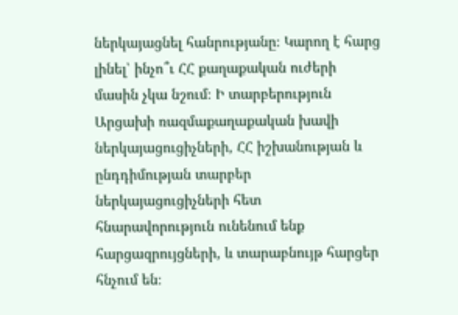ներկայացնել հանրությանը։ Կարող է հարց լինել՝ ինչո՞ւ ՀՀ քաղաքական ուժերի մասին չկա նշում։ Ի տարբերություն Արցախի ռազմաքաղաքական խավի ներկայացուցիչների, ՀՀ իշխանության և ընդդիմության տարբեր ներկայացուցիչների հետ հնարավորություն ունենում ենք հարցազրույցների, և տարաբնույթ հարցեր հնչում են։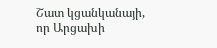Շատ կցանկանայի, որ Արցախի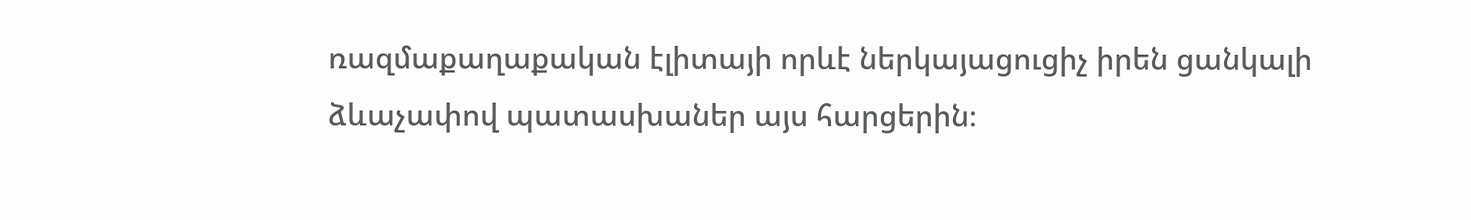ռազմաքաղաքական էլիտայի որևէ ներկայացուցիչ իրեն ցանկալի ձևաչափով պատասխաներ այս հարցերին։